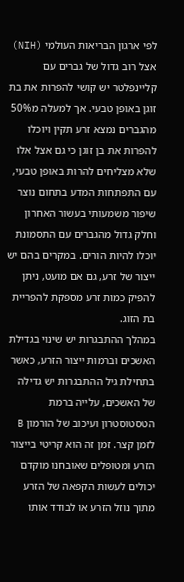לפי ארגון הבריאות העולמי (NIH) אצל רוב גדול של גברים עם קליינפלטר יש קושי להפרות את בת זוגן באופן טבעי. אך למעלה מ50% מהגברים נמצא זרע תקין ויוכלו להפרות את בן זוגן כי גם אצל אלו שלא מצליחים להרות באופן טבעי, עם התפתחות המדע בתחום נוצר שיפור משמעותי בעשור האחרון וחלק גדול מהגברים עם התסמונת יוכלו להיות הורים. במקרים בהם יש ייצור של זרע, גם אם מועט, ניתן להפיק כמות זרע מספקת להפריית בת הזוג.
במהלך ההתבגרות יש שינוי בגדילת האשכים וברמות ייצור הזרע, כאשר בתחילת גיל ההתבגרות יש גדילה של האשכים, עלייה ברמת הטסטוסטרון ועיכוב של הורמון B לזמן קצר. זמן זה הוא קריטי בייצור הזרע ומטופלים שאובחנו מוקדם יכולים לעשות הקפאה של הזרע מתוך נוזל הזרע או לבודד אותו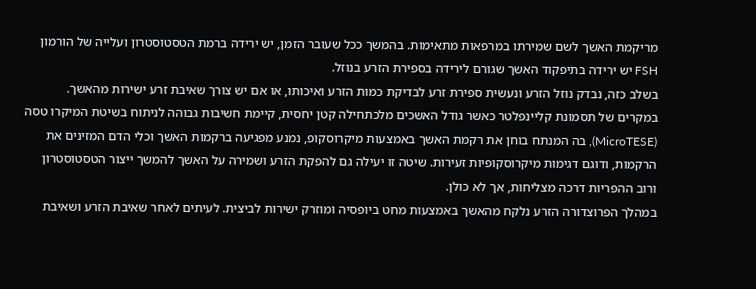מריקמת האשך לשם שמירתו במרפאות מתאימות. בהמשך ככל שעובר הזמן, יש ירידה ברמת הטסטוסטרון ועלייה של הורמון FSH יש ירידה בתיפקוד האשך שגורם לירידה בספירת הזרע בנוזל.
בשלב כזה, נבדק נוזל הזרע ונעשית ספירת זרע לבדיקת כמות הזרע ואיכותו, או אם יש צורך שאיבת זרע ישירות מהאשך.
במקרים של תסמונת קליינפלטר כאשר גודל האשכים מלכתחילה קטן יחסית, קיימת חשיבות גבוהה לניתוח בשיטת המיקרו טסה (MicroTESE), בה המנתח בוחן את רקמת האשך באמצעות מיקרוסקופ, נמנע מפגיעה ברקמות האשך וכלי הדם המזינים את הרקמות, ודוגם דגימות מיקרוסקופיות זעירות. שיטה זו יעילה גם להפקת הזרע ושמירה על האשך להמשך ייצור הטסטוסטרון ורוב ההפריות דרכה מצליחות, אך לא כולן.
במהלך הפרוצדורה הזרע נלקח מהאשך באמצעות מחט ביופסיה ומוזרק ישירות לביצית. לעיתים לאחר שאיבת הזרע ושאיבת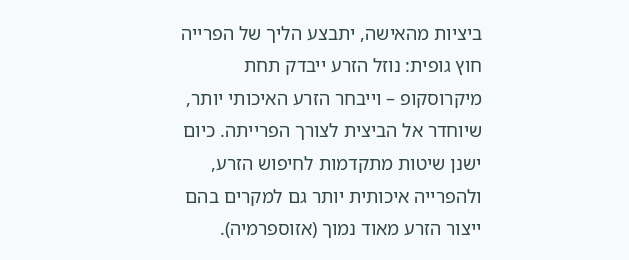ביציות מהאישה, יתבצע הליך של הפרייה חוץ גופית: נוזל הזרע ייבדק תחת מיקרוסקופ – וייבחר הזרע האיכותי יותר, שיוחדר אל הביצית לצורך הפרייתה. כיום ישנן שיטות מתקדמות לחיפוש הזרע, ולהפרייה איכותית יותר גם למקרים בהם ייצור הזרע מאוד נמוך (אזוספרמיה).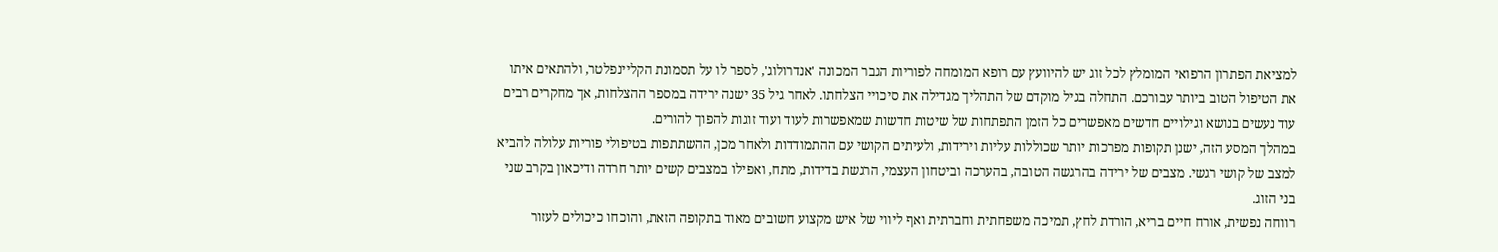למציאת הפתרון הרפואי המומלץ לכל זוג יש להיוועץ עם רופא המומחה לפוריות הגבר המכונה 'אנדרולוג', לספר לו על תסמונת הקליינפלטר, ולהתאים איתו את הטיפול הטוב ביותר עבורכם. התחלה בגיל מוקדם של התהליך מגדילה את סיכויי הצלחתו. לאחר גיל 35 ישנה ירידה במספר ההצלחות, אך מחקרים רבים עוד נעשים בנושא וגילויים חדשים מאפשרים כל הזמן התפתחות של שיטות חדשות שמאפשרות לעוד ועוד זוגות להפוך להורים.
במהלך המסע הזה, ישנן תקופות מפרכות יותר שכוללות עליות וירידות, ולעיתים הקושי עם ההתמודדות ולאחר מכן, ההשתתפות בטיפולי פוריות עלולה להביא למצב של קושי רגשי. מצבים של ירידה בהרגשה הטובה, בהערכה וביטחון העצמי, הרגשת בדידות, מתח, ואפילו במצבים קשים יותר חרדה ודיכאון בקרב שני בני הזוג.
רווחה נפשית, אורח חיים בריא, הורדת לחץ, תמיכה משפחתית וחברתית ואף ליווי של איש מקצוע חשובים מאוד בתקופה הזאת, והוכחו כיכולים לעזור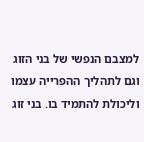למצבם הנפשי של בני הזוג וגם לתהליך ההפרייה עצמו וליכולת להתמיד בו. בני זוג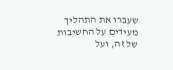שעברו את התהליך מעידים על החשיבות של זה, ועל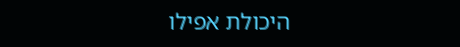היכולת אפילו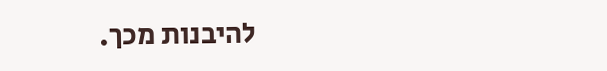להיבנות מכך.